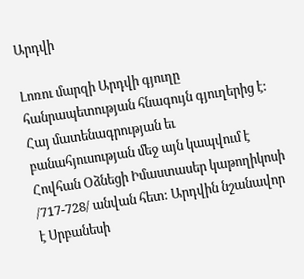Արդվի

Լոռու մարզի Արդվի գյուղը հանրապետության հնագույն գյուղերից է: Հայ մատենագրության եւ բանահյուսության մեջ այն կապվում է Հովհան Օձնեցի Իմաստասեր կաթողիկոսի /717-728/ անվան հետ: Արդվին նշանավոր է Սրբանեսի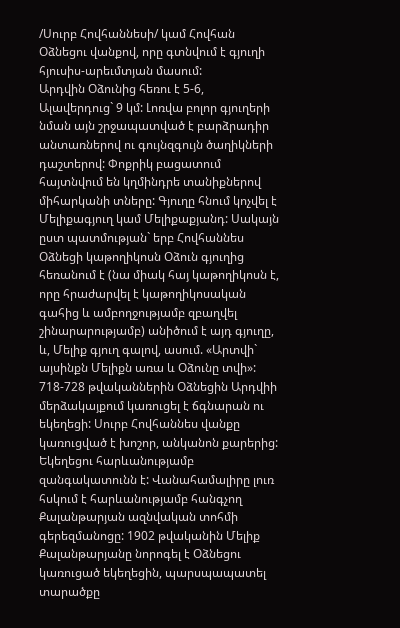/Սուրբ Հովհաննեսի/ կամ Հովհան Օձնեցու վանքով, որը գտնվում է գյուղի հյուսիս-արեւմտյան մասում:
Արդվին Օձունից հեռու է 5-6, Ալավերդուց` 9 կմ: Լոռվա բոլոր գյուղերի նման այն շրջապատված է բարձրադիր անտառներով ու գույնզգույն ծաղիկների դաշտերով: Փոքրիկ բացատում հայտնվում են կղմինդրե տանիքներով միհարկանի տները: Գյուղը հնում կոչվել է Մելիքագյուղ կամ Մելիքաքյանդ: Սակայն ըստ պատմության` երբ Հովհաննես Օձնեցի կաթողիկոսն Օձուն գյուղից հեռանում է (նա միակ հայ կաթողիկոսն է, որը հրաժարվել է կաթողիկոսական գահից և ամբողջությամբ զբաղվել շինարարությամբ) անիծում է այդ գյուղը, և, Մելիք գյուղ գալով, ասում. «Արտվի` այսինքն Մելիքն առա և Օձունը տվի»:
718-728 թվականներին Օձնեցին Արդվիի մերձակայքում կառուցել է ճգնարան ու եկեղեցի: Սուրբ Հովհաննես վանքը կառուցված է խոշոր, անկանոն քարերից: Եկեղեցու հարևանությամբ զանգակատունն է: Վանահամալիրը լուռ հսկում է հարևանությամբ հանգչող Քալանթարյան ազնվական տոհմի գերեզմանոցը: 1902 թվականին Մելիք Քալանթարյանը նորոգել է Օձնեցու կառուցած եկեղեցին, պարսպապատել տարածքը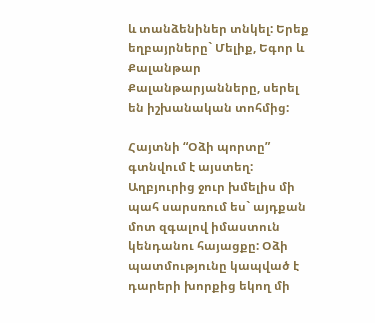և տանձենիներ տնկել: Երեք եղբայրները` Մելիք, Եգոր և Քալանթար Քալանթարյանները, սերել են իշխանական տոհմից:

Հայտնի “Օձի պորտը” գտնվում է այստեղ: Աղբյուրից ջուր խմելիս մի պահ սարսռում ես` այդքան մոտ զգալով իմաստուն կենդանու հայացքը: Օձի պատմությունը կապված է դարերի խորքից եկող մի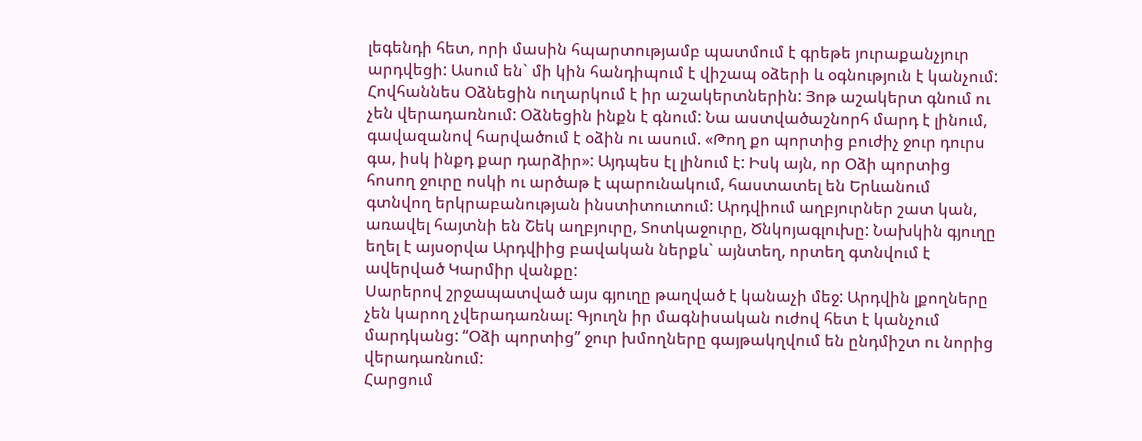լեգենդի հետ, որի մասին հպարտությամբ պատմում է գրեթե յուրաքանչյուր արդվեցի: Ասում են` մի կին հանդիպում է վիշապ օձերի և օգնություն է կանչում: Հովհաննես Օձնեցին ուղարկում է իր աշակերտներին: Յոթ աշակերտ գնում ու չեն վերադառնում: Օձնեցին ինքն է գնում: Նա աստվածաշնորհ մարդ է լինում, գավազանով հարվածում է օձին ու ասում. «Թող քո պորտից բուժիչ ջուր դուրս գա, իսկ ինքդ քար դարձիր»: Այդպես էլ լինում է: Իսկ այն, որ Օձի պորտից հոսող ջուրը ոսկի ու արծաթ է պարունակում, հաստատել են Երևանում գտնվող երկրաբանության ինստիտուտում: Արդվիում աղբյուրներ շատ կան, առավել հայտնի են Շեկ աղբյուրը, Տոտկաջուրը, Ծնկոյագլուխը: Նախկին գյուղը եղել է այսօրվա Արդվիից բավական ներքև` այնտեղ, որտեղ գտնվում է ավերված Կարմիր վանքը:
Սարերով շրջապատված այս գյուղը թաղված է կանաչի մեջ: Արդվին լքողները չեն կարող չվերադառնալ: Գյուղն իր մագնիսական ուժով հետ է կանչում մարդկանց: “Օձի պորտից” ջուր խմողները գայթակղվում են ընդմիշտ ու նորից վերադառնում:
Հարցում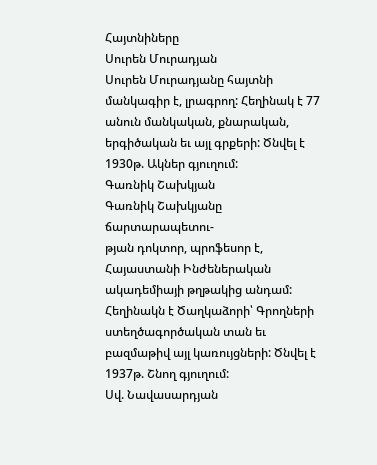Հայտնիները
Սուրեն Մուրադյան
Սուրեն Մուրադյանը հայտնի մանկագիր է, լրագրող: Հեղինակ է 77 անուն մանկական, քնարական, երգիծական եւ այլ գրքերի: Ծնվել է 1930թ. Ակներ գյուղում:
Գառնիկ Շախկյան
Գառնիկ Շախկյանը ճարտարապետու-
թյան դոկտոր, պրոֆեսոր է, Հայաստանի Ինժեներական ակադեմիայի թղթակից անդամ: Հեղինակն է Ծաղկաձորի՝ Գրողների ստեղծագործական տան եւ բազմաթիվ այլ կառույցների: Ծնվել է 1937թ. Շնող գյուղում:
Սվ. Նավասարդյան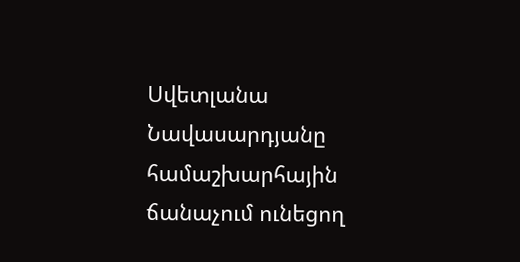Սվետլանա Նավասարդյանը համաշխարհային ճանաչում ունեցող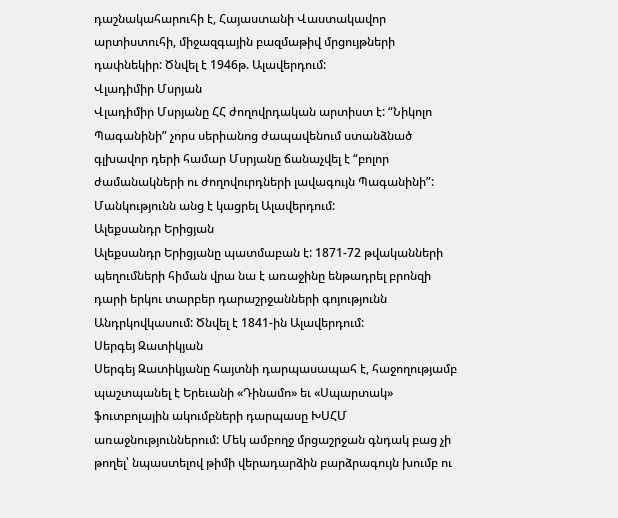դաշնակահարուհի է, Հայաստանի Վաստակավոր արտիստուհի, միջազգային բազմաթիվ մրցույթների դափնեկիր: Ծնվել է 1946թ. Ալավերդում:
Վլադիմիր Մսրյան
Վլադիմիր Մսրյանը ՀՀ ժողովրդական արտիստ է: “Նիկոլո Պագանինի” չորս սերիանոց ժապավենում ստանձնած գլխավոր դերի համար Մսրյանը ճանաչվել է “բոլոր ժամանակների ու ժողովուրդների լավագույն Պագանինի”: Մանկությունն անց է կացրել Ալավերդում:
Ալեքսանդր Երիցյան
Ալեքսանդր Երիցյանը պատմաբան է: 1871-72 թվականների պեղումների հիման վրա նա է առաջինը ենթադրել բրոնզի դարի երկու տարբեր դարաշրջանների գոյությունն Անդրկովկասում: Ծնվել է 1841-ին Ալավերդում:
Սերգեյ Զատիկյան
Սերգեյ Զատիկյանը հայտնի դարպասապահ է, հաջողությամբ պաշտպանել է Երեւանի «Դինամո» եւ «Սպարտակ» ֆուտբոլային ակումբների դարպասը ԽՍՀՄ առաջնություններում: Մեկ ամբողջ մրցաշրջան գնդակ բաց չի թողել՝ նպաստելով թիմի վերադարձին բարձրագույն խումբ ու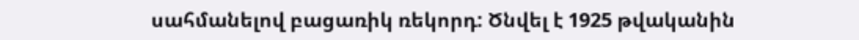սահմանելով բացառիկ ռեկորդ: Ծնվել է 1925 թվականին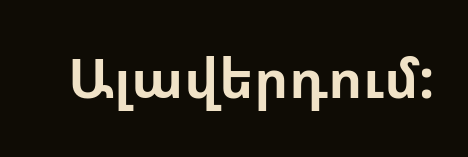Ալավերդում: